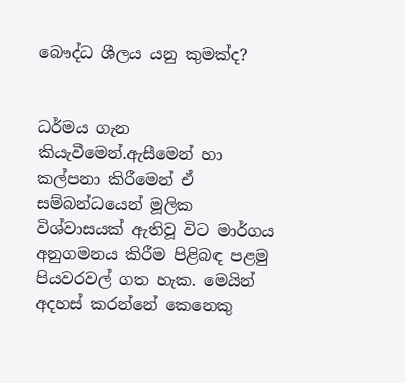බෞද්ධ ශී‍ලය යනු කුමක්ද?


ධර්මය ගැන කියැවීමෙන්.ඇසීමෙන් හා කල්පනා කිරීමෙන් ඒ සම්බන්ධයෙන් මූලික විශ්වාසයක් ඇතිවූ විට මාර්ගය අනුගමනය කිරීම පිළිබඳ පළමු පියවරවල් ගත හැක. මෙයින් අදහස් කරන්නේ කෙනෙකු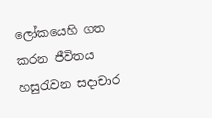ලෝකයෙහි ගත කරන ජීවිතය හසුරැවන සදාචාර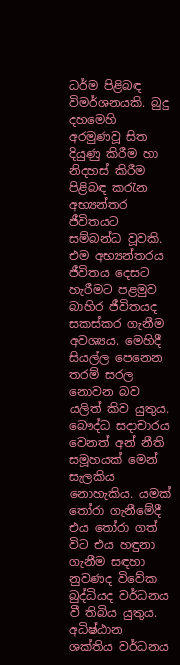ධර්ම පිළිබඳ විමර්ශනයකි. බුදු දහමෙහි අරමුණවූ සිත දියුණු කිරීම හා නිදහස් කිරීම පිළිබඳ කරැන අභ්‍යන්තර ජීවිතයට සම්බන්ධ වූවකි. එම අභ්‍යන්තරය ජීවිතය දෙසට හැරීමට පළමුව බාහිර ජීවිතයද සකස්කර ගැනීම අවශ්‍යය. මෙහිදී සියල්ල පෙනෙන තරම් සරල නොවන බව යලිත් කිව යුතුය. බෞද්ධ සදාචාරය වෙනත් අන් නීති සමූහයක් මෙන් සැලකිය නොහැකිය. යමක් තෝරා ගැනීමේදී එය තෝරා ගත් විට එය හඳුනා ගැනීම සඳහා නුවණද විවේක බුද්ධියද වර්ධනය වී තිබිය යුතුය. අධිෂ්ඨාන ශක්තිය වර්ධනය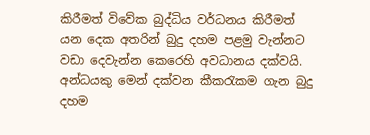කිරීමත් විවේක බුද්ධිය වර්ධනය කිරීමත් යන දෙක අතරින් බුදු දහම පළමු වැන්නට වඩා දෙවැන්න කෙරෙහි අවධානය දක්වයි. අන්ධයකු මෙන් දක්වන කීකරැකම ගැන බුදු දහම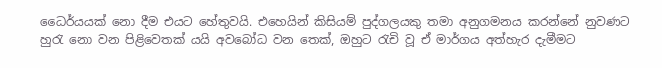ධෛර්යයක් නො දීම එයට හේතුවයි. එහෙයින් කිසියම් පුද්ගලයකු තමා අනුගමනය කරන්නේ නුවණට හුරැ නො වන පිළිවෙතක් යයි අවබෝධ වන තෙක්, ඔහුට රැචි වූ ඒ මාර්ගය අත්හැර දැමීමට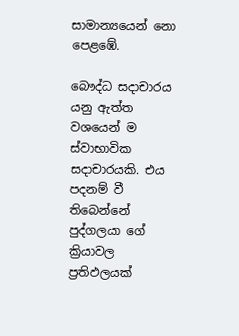සාමාන්‍යයෙන් නො පෙළ‍‍ඹේ.

බෞද්ධ සදාචාරය යනු ඇත්ත වශයෙන් ම ස්වාභාවික සදාචාරයකි. එය පදනම් වී තිබෙන්නේ පුද්ගලයා ගේ ක්‍රියාවල ප්‍රතිඵලයක්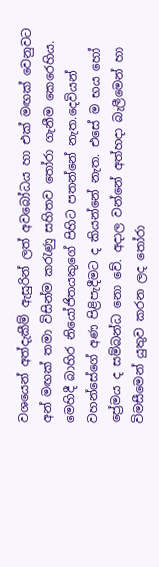වශයෙන් අත්දැකීම් ඇසුරින් ලත් අවබෝධය හා එක් මඟක් වෙනුවට අන් මඟක් තමා විසින්ම කරැණු සහිතව තෝරා ගැනීම කෙරෙහිය. මෙහිදී බාහිර නියෝජිත‍යකුගේ පිහිට පතන්නේ නැත.දෙවියන් වහන්සේගේ අණ පිළිපැදීමට ද කියන්නේ නැත. එසේ ම භය හෝ ප්‍රේමය ද සම්බන්ධ නො වේ. අදාල වන්නේ අත්හදා බැලීමෙන් හා විමසීමෙන් යුතුව කරන ලද තෝරා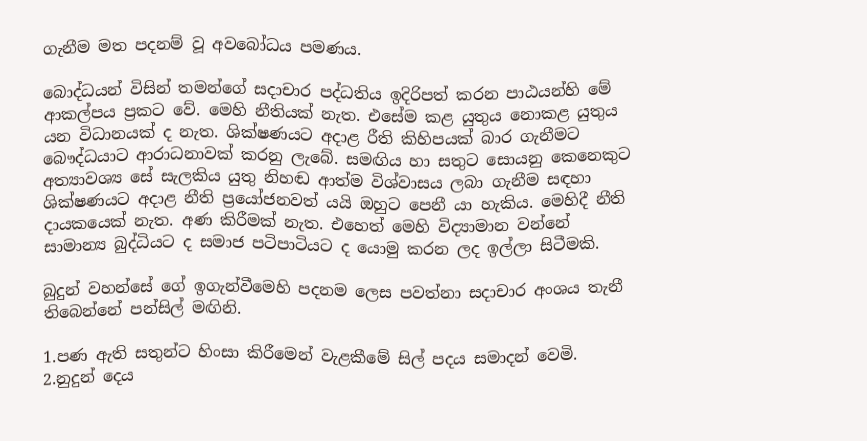ගැනීම මත පදනම් වූ අවබෝධය පමණය.

බොද්ධයන් විසින් තමන්ගේ සදාචාර පද්ධතිය ඉදිරිපත් කරන පාඨයන්හි මේ ආකල්පය ප්‍රකට වේ. මෙහි නීතියක් නැත. එසේම කළ යුතුය නොකළ යුතුය යන විධානයක් ද නැත. ශික්ෂණයට අදාළ රීති කිහිපයක් බාර ගැනීමට බෞද්ධයාට ආරාධනාවක් කරනු ‍ලැබේ. සමඟිය හා සතුට සොයනු කෙනෙකුට අත්‍යාවශ්‍ය‍ සේ සැලකිය යුතු නිහඬ ආත්ම විශ්වාසය ලබා ගැනීම සඳහා ශික්ෂණයට අදාළ නීති ප්‍රයෝජනවත් යයි ඔහුට පෙනී යා හැකිය. මෙහිදී නීති දායකයෙක් නැත. අණ කිරීමක් නැත. එහෙත් මෙහි විද්‍යාමාන වන්නේ සාමාන්‍ය බුද්ධියට ද සමාජ පටිපාටියට ද යොමු කරන ලද ඉල්ලා සිටීමකි.

බුදුන් වහන්සේ‍ ගේ ඉගැන්වීමෙහි පදනම ලෙස පවත්නා සදාචාර අංශය තැනී තිබෙන්නේ පන්සිල් මඟිනි.

1.පණ ඇති සතුන්ට හිංසා කිරීමෙන් වැළකීමේ සිල් පදය සමාදන් වෙමි.
2.නුදුන් දෙය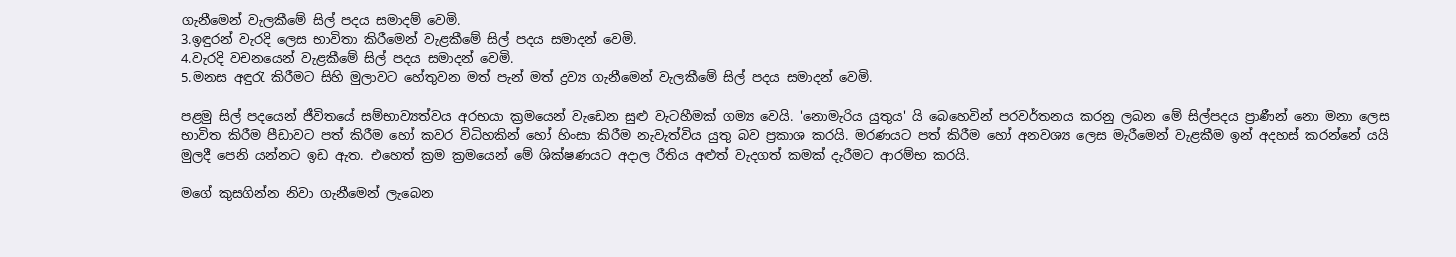ගැනීමෙන් වැලකීමේ සිල් පදය සමාදම් වෙමි.
3.ඉඳුරන් වැරදි ලෙස භාවිතා කිරීමෙන් වැළකීමේ සිල් පදය සමාදන් වෙමි.
4.වැරදි වචනයෙන් වැළකීමේ සිල් පදය සමාදන් වෙමි.
5.මනස අඳුරැ කිරීමට සිහි මුලාවට හේතුවන ‍මත් පැන් මත් ද්‍රව්‍ය ගැනීමෙන් වැලකීමේ සිල් පදය සමාදන් වෙමි.

පළමු සිල් පදයෙන් ජීවිතයේ සම්භාව්‍යත්වය අරභයා ක්‍රමයෙන් වැ‍ඩෙන සුළු වැටහීමක් ගම්‍ය වෙයි. 'නොමැරිය යුතුය' යි බෙහෙවින් පරවර්තනය කරනු ලබන මේ සිල්පදය ප්‍රාණීන් නො මනා ලෙස භාවිත කිරීම පීඩාවට පත් කිරීම හෝ කවර විධිහකින් හෝ හිංසා කිරීම නැවැත්විය යුතු බව ප්‍රකාශ කරයි. මරණයට පත් කිරීම හෝ අනවශ්‍ය ලෙස මැරීමෙන් වැළකීම ඉන් අදහස් කරන්නේ යයි මුලදී පෙනි යන්නට ඉඩ ඇත. එහෙත් ක්‍රම ක්‍රමයෙන් මේ ශික්ෂණයට අදාල රීතිය අළුත් වැදගත් කමක් දැරීමට ආරම්භ කරයි.

මගේ කුසගින්න නිවා ගැනීමෙන් ලැබෙන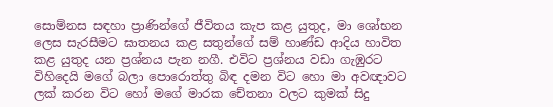සොම්නස සඳහා ප්‍රාණින්ගේ ජීවිතය කැප කළ යුතුද, මා ශෝභන ලෙස සැරසීමට ඝාතනය කළ සතුන්ගේ සම් හාණ්ඩ ආදිය හාවිත කළ යුතුද යන ප්‍රශ්නය පැන නගී. එවිට ප්‍රශ්නය වඩා ගැඹුරට විහිදෙයි මගේ බලා පොරොත්තු බිඳ දමන විට හො මා අවඥාවට ලක් කරන විට හෝ මගේ මාරක චේතනා වලට කුමක් සිදු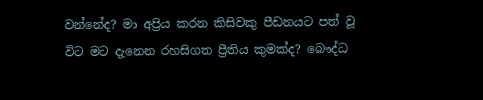වන්නේද? මා අප්‍රිය කරන කිසිවකු පීඩනයට පත් වූ විට මට දැනෙන රහසිගත ප්‍රීතිය කුමක්ද? බෞද්ධ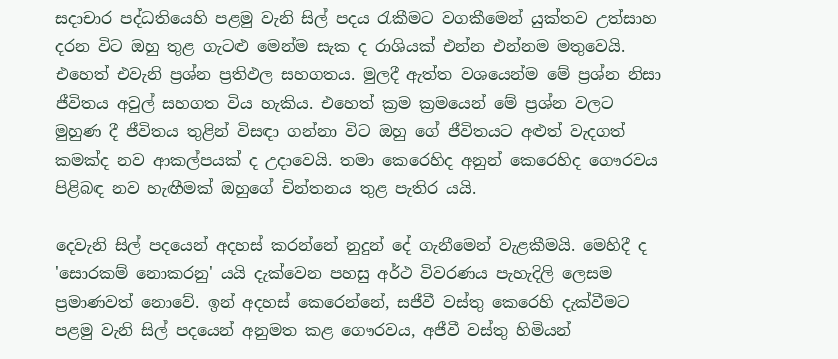සදාචාර පද්ධතියෙහි පළමු වැනි සිල් පදය රැකීමට වගකීමෙන් යුක්තව උත්සාහ දරන විට ඔහු තුළ ගැටළු මෙන්ම සැක ද රාශියක් එන්න එන්නම මතුවෙයි. එහෙත් එවැනි ප්‍රශ්න ප්‍රතිඵල සහගතය. මුලදී ඇත්ත වශයෙන්ම මේ ප්‍රශ්න නිසා ජීවිතය අවුල් සහගත විය හැකිය. එහෙත් ක්‍රම ක්‍රමයෙන් මේ ප්‍රශ්න වලට මුහුණ දී ජී‍විතය තුළින් විසඳා ගන්නා විට ඔහු ගේ ජීවිතයට අළුත් වැදගත් කමක්ද නව ආකල්පයක් ද උදාවෙයි. තමා කෙරෙහිද අනුන් කෙරෙහිද ගෞරවය පිළිබඳ නව හැඟීමක් ඔහුගේ චින්තනය තුළ පැතිර යයි.

දෙවැනි සිල් පදයෙන් අදහස් කරන්නේ නුදුන් දේ ගැනීමෙන් වැළකීමයි. මෙහිදී ද 'සොරකම් නොකරනු' යයි දැක්වෙන පහසු අර්ථ විවරණය පැහැදිලි ලෙසම ප්‍රමාණවත් නොවේ. ඉන් අදහස් කෙරෙන්නේ, සජීවී වස්තු කෙරෙහි දැක්වීමට පළමු වැනි සිල් පදයෙන් අනුමත කළ ගෞරවය, අජීවී වස්තු හිමියන්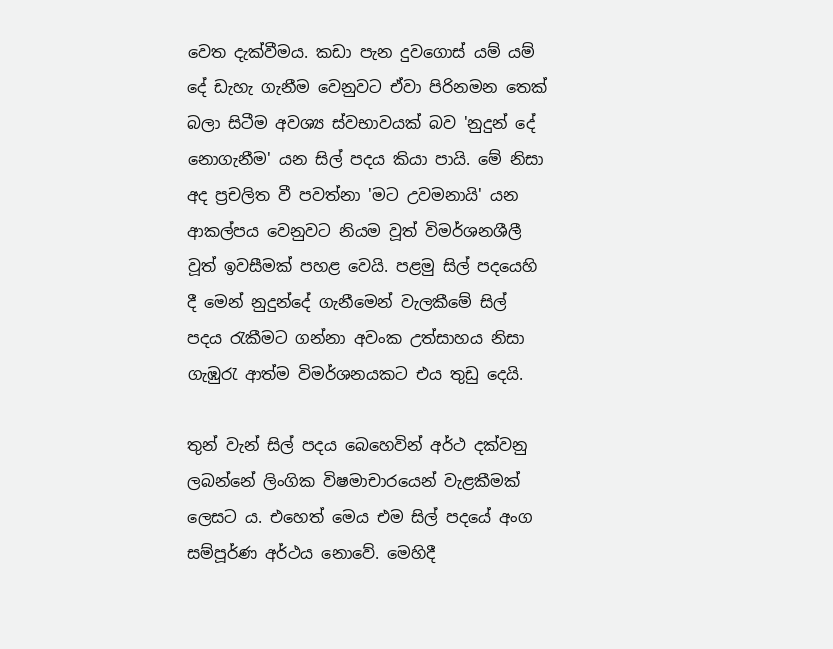වෙත දැක්වීමය. කඩා පැන දුවගොස් යම් යම් දේ ඩැහැ ගැනීම වෙනුවට ඒවා පිරිනමන තෙක් බලා සිටීම අවශ්‍ය ස්වභාවයක් බව 'නුදුන් දේ නොගැනීම' යන සිල් පදය කියා පායි. මේ නිසා අද ප්‍රචලිත වී පවත්නා 'මට උවමනායි' යන ආකල්පය වෙනුවට නියම වූත් විමර්ශනශීලී වූත් ඉවසීමක් පහළ වෙයි. පළමු සිල් පදයෙහි දී මෙන් නුදුන්දේ ගැනීමෙන් වැලකීමේ සිල් පදය රැකීමට ගන්නා අවංක උත්සාහය නිසා ගැඹුරැ ආත්ම විමර්ශනයකට එය තුඩු දෙයි.

තුන් වැන් සිල් පදය බෙහෙවින් අර්ථ දක්වනු ලබන්නේ ලිංගික විෂමාචාරයෙන් වැළකීමක් ලෙසට ය. එහෙත් මෙය එම සිල් පදයේ අංග සම්පූර්ණ අර්ථය නොවේ. මෙහිදී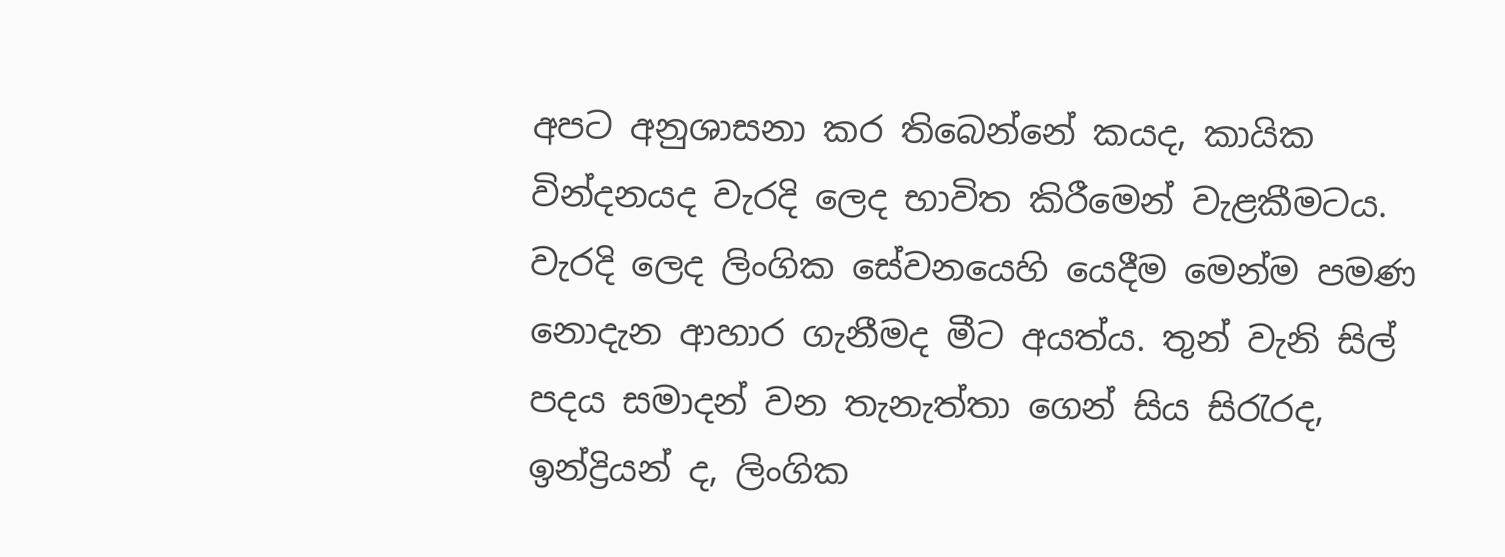අපට අනුශාසනා කර තිබෙන්නේ කයද, කායික වින්දනයද වැරදි ලෙද භාවිත කිරීමෙන් වැළකීමටය. වැරදි ලෙද ලිංගික සේවනයෙහි යෙදීම මෙන්ම පමණ නොදැන ආහාර ගැනීමද මීට අයත්ය. තුන් වැනි සිල් පදය සමාදන් වන තැනැත්තා ගෙන් සිය සිරැරද, ඉන්ද්‍රියන් ද, ලිංගික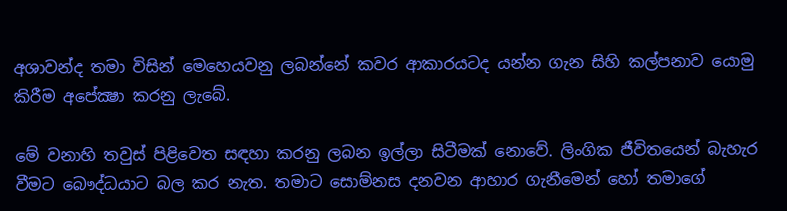අශාවන්ද තමා විසින් මෙහෙයවනු ලබන්නේ කවර ආකාරයටද යන්න ගැන සිහි කල්පනාව යොමු කිරීම අපේක්‍ෂා කරනු ‍ලැබේ.

මේ වනාහි තවුස් පිළිවෙත සඳහා කරනු ලබන ඉල්ලා සිටීමක් නොවේ. ලිංගික ජීවිතයෙන් බැහැර වීමට බෞද්ධයාට බල කර නැත. තමාට සොම්නස දනවන ආහාර ගැනීමෙන් හෝ තමාගේ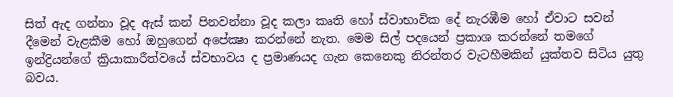සිත් ඇද ගන්නා වූද ඇස් කන් පිනවන්නා වූද කලා කෘති හෝ ස්වාභාවික දේ නැරඹීම හෝ ඒවාට සවන් දීමෙන් වැළකීම හෝ ඔහුගෙන් අපේක්‍ෂා කරන්නේ නැත. මෙම සිල් පදයෙන් ප්‍රකාශ කරන්නේ තමගේ ඉන්ද්‍රියන්ගේ ක්‍රියාකාරීත්වයේ ස්වභාවය ද ප්‍රමාණයද ගැන කෙනෙකු නිරන්තර වැටහීමකින් යුක්තව සිටිය යුතු බවය.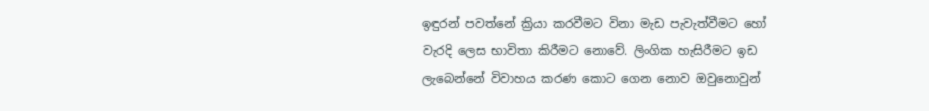ඉඳුරන් පවත්නේ ක්‍රියා කරවීමට විනා මැඩ පැවැත්වීමට හෝ වැරදි ලෙස භාවිතා කිරීමට නොවේ. ලිංගික හැසිරීමට ඉඩ ලැබෙන්නේ විවාහය කරණ කොට ගෙන නොව ඔවුනොවුන්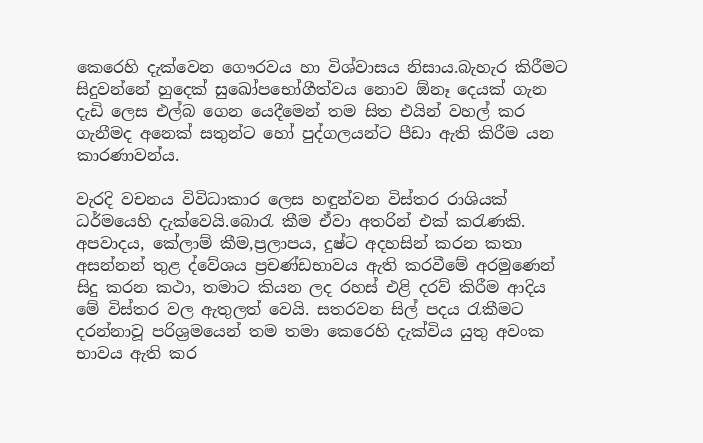කෙරෙහි දැක්වෙන ගෞරවය හා විශ්වාසය නිසාය.බැහැර කිරීමට සිදුවන්නේ හුදෙක් සුඛෝපභෝගීත්වය නොව ඕනෑ දෙයක් ගැන දැඩි ලෙස එල්බ ගෙන යෙදීමෙන් තම සිත එයින් වහල් කර ගැනීමද අනෙක් සතුන්ට හෝ පුද්ගලයන්ට පීඩා ඇති කිරීම යන කාරණාවන්ය.

වැරදි වචනය විවිධාකාර ලෙස හඳුන්වන විස්තර රාශියක් ධර්මයෙහි දැක්වෙයි.බොරැ කීම ඒවා අතරින් එක් කරැණකි. අපවාදය, කේලාම් කීම,ප්‍රලාපය, දුෂ්ට අදහසින් කරන කතා අසන්නන් තුළ ද්වේශය ප්‍රචණ්ඩභාවය ඇති කරවීමේ අරමුණෙන් සිදු කරන කථා, තමාට කියන ලද රහස් එළි දරව් කිරීම ආදිය මේ විස්තර වල ඇතුලත් වෙයි. සතරවන සිල් පදය රැකීමට දරන්නාවූ පරිශ්‍රමයෙන් තම තමා කෙරෙහි දැක්විය යුතු අවංක භාවය ඇති කර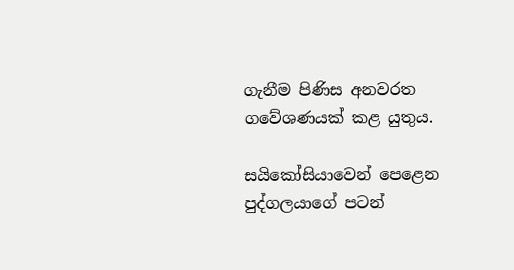ගැනීම පිණිස අනවරත ගවේශණයක් කළ යුතුය.

සයිකෝසියාවෙන් පෙළෙන පුද්ගලයාගේ පටන්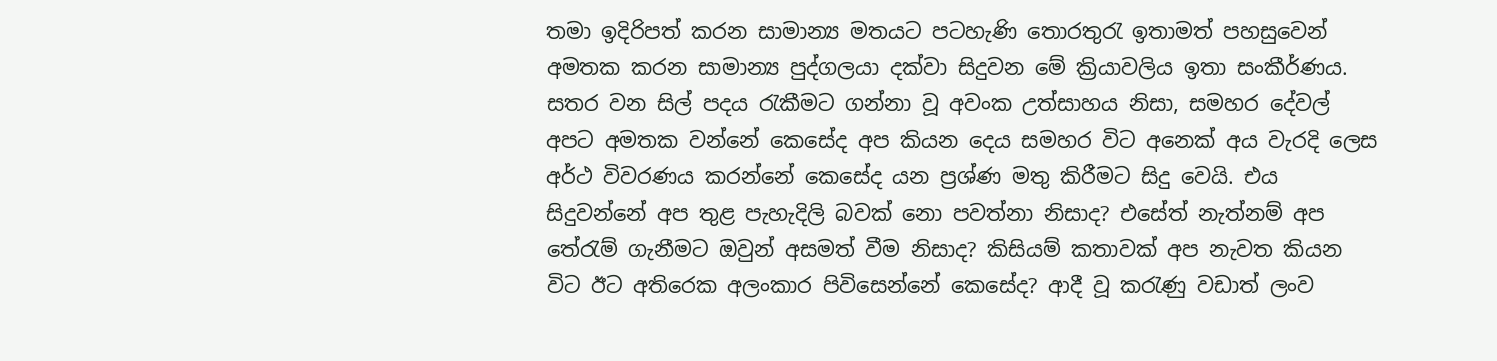තමා ඉදිරිපත් කරන සාමාන්‍ය මතයට පටහැණි තොරතුරැ ඉතාමත් පහසුවෙන් අමතක කරන සාමාන්‍ය පුද්ගලයා දක්වා සිදුවන මේ ක්‍රියාවලිය ඉතා සංකීර්ණය. සතර වන සිල් පදය රැකීමට ගන්නා වූ අවංක උත්සාහය නිසා, සමහර දේවල් අපට අමතක වන්නේ කෙසේද අප කියන දෙය සමහර විට අනෙක් අය වැරදි ලෙස අර්ථ විවරණය කර‍න්නේ කෙසේද යන ප්‍රශ්ණ මතු කිරීමට සිදු වෙයි. එය සිදුවන්නේ අප තුළ පැහැදිලි බවක් නො පවත්නා නිසාද? එසේත් නැත්නම් අප තේරැම් ගැනීමට ඔවුන් අසමත් වීම නිසාද? කිසියම් කතාවක් අප නැවත කියන විට ඊට අතිරෙක අලංකාර පිවිසෙන්නේ කෙසේද? ආදී වූ කරැණු වඩාත් ලංව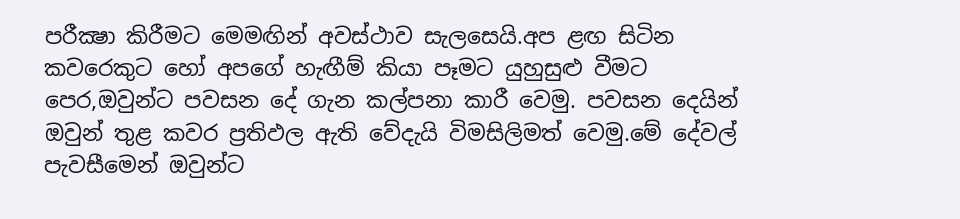පරීක්‍ෂා කිරීමට මෙමඟින් අවස්ථාව සැලසෙයි.අප ළඟ සිටින කවරෙකුට හෝ අපගේ හැඟීම් කියා පෑමට යුහුසුළු වීමට පෙර,ඔවුන්‍ට පවසන දේ ගැන කල්පනා කාරී වෙමු. පවසන දෙයින් ඔවුන් තුළ කවර ප්‍රතිඵල ඇති වේදැයි විමසිලිමත් වෙමු.මේ දේවල් පැවසීමෙන් ඔවුන්ට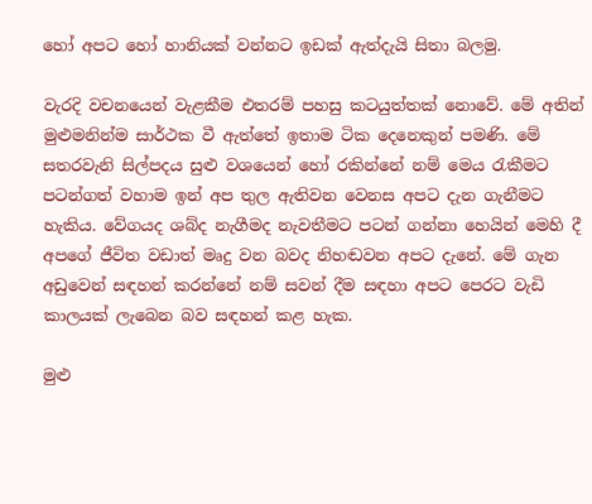හෝ අපට හෝ හානියක් වන්නට ඉඩක් ඇත්දැයි සිතා බලමු.

වැරදි වචනයෙන් වැළකීම එතරම් පහසු කටයුත්තක් නොවේ. මේ අතින් මුළුමනින්ම සාර්ථක වී ඇත්තේ ඉතාම ටික දෙනෙකුන් පමණි. මේ සතරවැනි සිල්පදය සුළු වශයෙන් හෝ රකින්නේ නම් මෙය රැකීමට පටන්ගත් වහාම ඉන් අප තුල ඇතිවන වෙනස අපට දැන ගැනීමට හැකිය. වේගයද ශබ්ද නැගීමද නැවතීමට පටන් ගන්නා හෙයින් මෙහි දී අපගේ ජීවිත වඩාත් මෘදු වන බවද නිහඬවන අපට දැනේ. මේ ගැන අඩුවෙන් සඳහන් කරන්නේ නම් සවන් දීම සඳහා අපට පෙරට වැඩි කාලයක් ලැබෙන බව සඳහන් කළ හැක.

මුළු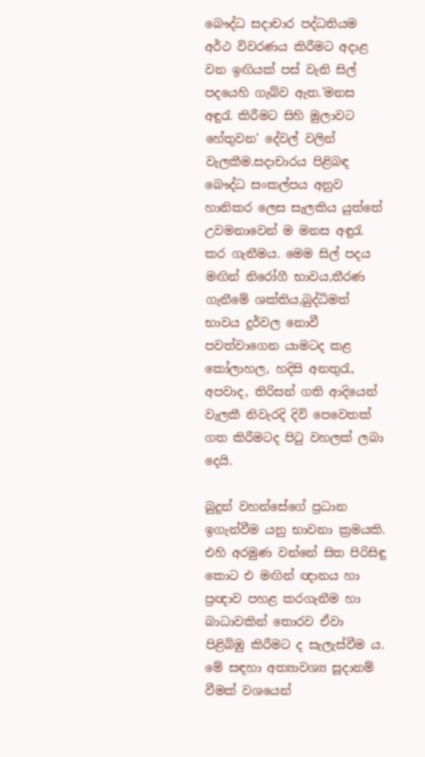බෞද්ධ සදාචාර පද්ධතියම අර්ථ විවරණය කිරීමට අදාළ වන ඉඟියක් පස් වැනි සිල් පදයෙහි ගැබ්ව ඇත.'මනස අඳුරැ කිරීමට සිහි මුලාවට හේතුවන' දේවල් වලින් වැලකීම.සදාචාරය පිළිබඳ බෞද්ධ සංකල්පය අනුව හානිකර ලෙස සැලකිය යුත්තේ උවමනාවෙන් ම මනස අඳුරැ කර ගැනීමය. මෙම සිල් පදය මඟින් නිරෝගී භාවය,තීරණ ගැනීමේ ශක්තිය,බුද්ධිමත් භාවය දුර්වල නොවී පවත්වාගෙන යාමටද කළ කෝලාහල, හදිසි අනතුරැ, අපවාද, තිරිසන් ගති ආදියෙන් වැලකී නිවැරදි දිවි පෙවෙතක් ගත කිරීමටද පිටු වහලක් ලබා දෙයි.

බුදුන් වහන්සේගේ ප්‍රධාන ඉගැන්වීම යනු භාවනා ක්‍රමයකි. එහි අරමුණ වන්නේ සිත පිරිසිඳු කොට එ මඟින් ඥානය හා ප්‍රඥාව පහළ කරගැනීම හා බාධාවකින් තොරව ඒවා පිළිබිඹු කිරීමට ද සැලැස්වීම ය. මේ සඳහා අත්‍යාවශ්‍ය සූදානම් වීමක් වශයෙන්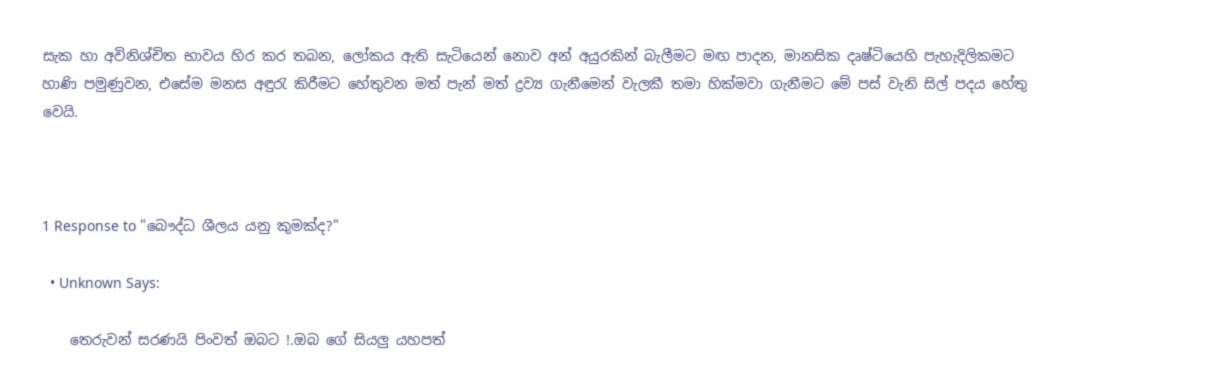සැක හා අවිනිශ්චිත භාවය හිර කර තබන, ලෝකය ඇති සැටියෙන් නොව අන් අයුරකින් බැලීමට මඟ පාදන, මානසික දෘෂ්ටියෙහි පැහැදිලිකමට හාණි පමුණුවන, එසේම මනස අඳුරැ කිරීමට හේතුවන මත් පැන් මත් ද්‍රව්‍ය ගැනීමෙන් වැලකී තමා හික්මවා ගැනීමට මේ පස් වැනි සිල් පදය හේතු වෙයි.



1 Response to "බෞද්ධ ශී‍ලය යනු කුමක්ද?"

  • Unknown Says:

    තෙරුවන් සරණයි පිංවත් ඔබට !.ඔබ ගේ සියලු යහපත්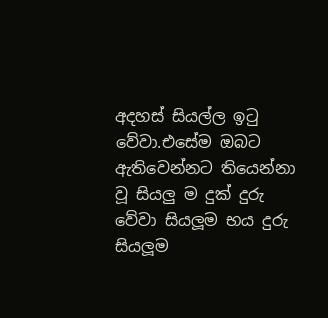අදහස් සියල්ල ඉටු වේවා.එසේම ඔබට ඇතිවෙන්නට තියෙන්නා වූ සියලු ම දුක් දුරු වේවා සියලූම භය දුරු සියලූම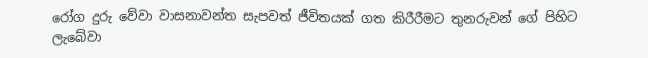රෝග දුරු වේවා වාසනාවන්ත සැපවත් ජීවිතයක් ගත කිරීරීමට තුනරුවන් ගේ පිහිට ලැබේවා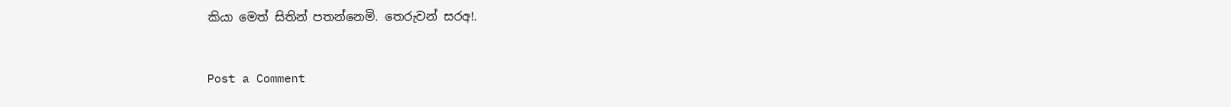කියා මෙත් සිතින් පතන්නෙමි. තෙරුවන් සරඅ!.


Post a Comment